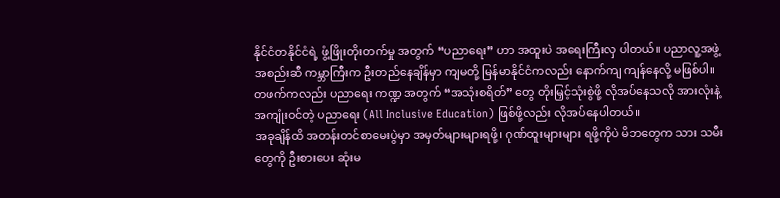နိုင်ငံတနိုင်ငံရဲ့ ဖွံ့ဖြိုးတိုးတက်မှု အတွက် “ပညာရေး” ဟာ အထူးပဲ အရေးကြီးလှ ပါတယ်။ ပညာလူ့အဖွဲ့အစည်းဆီ ကမ္ဘာကြီးက ဦးတည်နေချိန်မှာ ကျမတို့ မြန်မာနိုင်ငံကလည်း နောက်ကျ ကျန်နေလို့ မဖြစ်ပါ။ တဖက်ကလည်း ပညာရေး ကဏ္ဍ အတွက် “အသုံးစရိတ်” တွေ တိုးမြှင့်သုံးစွဲဖို့ လိုအပ်နေသလို အားလုံးနဲ့ အကျုံးဝင်တဲ့ ပညာရေး (All Inclusive Education) ဖြစ်ဖို့လည်း လိုအပ်နေပါတယ်။
အခုချိန်ထိ အတန်းတင်စာမေးပွဲမှာ အမှတ်များများရဖို့၊ ဂုဏ်ထူးများများ ရဖို့ကိုပဲ မိဘတွေက သား သမီးတွေကို ဦးစားပေး ဆုံးမ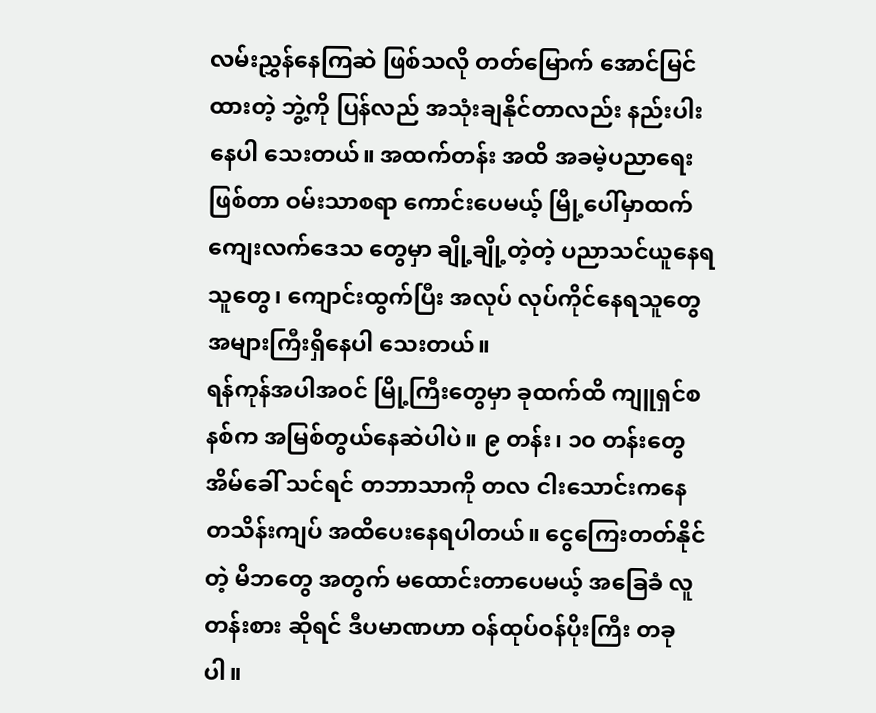လမ်းညွှန်နေကြဆဲ ဖြစ်သလို တတ်မြောက် အောင်မြင်ထားတဲ့ ဘွဲ့ကို ပြန်လည် အသုံးချနိုင်တာလည်း နည်းပါးနေပါ သေးတယ်။ အထက်တန်း အထိ အခမဲ့ပညာရေး ဖြစ်တာ ဝမ်းသာစရာ ကောင်းပေမယ့် မြို့ပေါ်မှာထက် ကျေးလက်ဒေသ တွေမှာ ချို့ချို့တဲ့တဲ့ ပညာသင်ယူနေရသူတွေ၊ ကျောင်းထွက်ပြီး အလုပ် လုပ်ကိုင်နေရသူတွေ အများကြီးရှိနေပါ သေးတယ်။
ရန်ကုန်အပါအဝင် မြို့ကြီးတွေမှာ ခုထက်ထိ ကျူရှင်စနစ်က အမြစ်တွယ်နေဆဲပါပဲ။ ၉ တန်း၊ ၁၀ တန်းတွေ အိမ်ခေါ် သင်ရင် တဘာသာကို တလ ငါးသောင်းကနေ တသိန်းကျပ် အထိပေးနေရပါတယ်။ ငွေကြေးတတ်နိုင်တဲ့ မိဘတွေ အတွက် မထောင်းတာပေမယ့် အခြေခံ လူတန်းစား ဆိုရင် ဒီပမာဏဟာ ဝန်ထုပ်ဝန်ပိုးကြီး တခုပါ။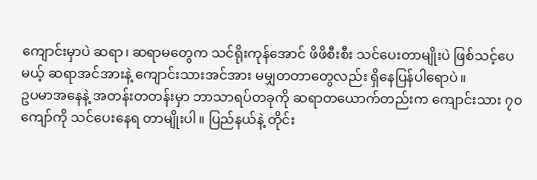ကျောင်းမှာပဲ ဆရာ၊ ဆရာမတွေက သင်ရိုးကုန်အောင် ဖိဖိစီးစီး သင်ပေးတာမျိုးပဲ ဖြစ်သင့်ပေမယ့် ဆရာအင်အားနဲ့ ကျောင်းသားအင်အား မမျှတတာတွေလည်း ရှိနေပြန်ပါရောပဲ။
ဥပမာအနေနဲ့ အတန်းတတန်းမှာ ဘာသာရပ်တခုကို ဆရာတယောက်တည်းက ကျောင်းသား ၇၀ ကျော်ကို သင်ပေးနေရ တာမျိုးပါ။ ပြည်နယ်နဲ့ တိုင်း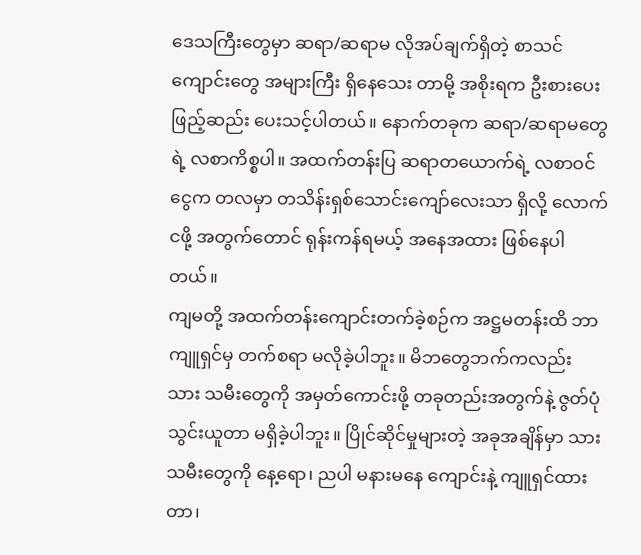ဒေသကြီးတွေမှာ ဆရာ/ဆရာမ လိုအပ်ချက်ရှိတဲ့ စာသင်ကျောင်းတွေ အများကြီး ရှိနေသေး တာမို့ အစိုးရက ဦးစားပေးဖြည့်ဆည်း ပေးသင့်ပါတယ်။ နောက်တခုက ဆရာ/ဆရာမတွေရဲ့ လစာကိစ္စပါ။ အထက်တန်းပြ ဆရာတယောက်ရဲ့ လစာဝင်ငွေက တလမှာ တသိန်းရှစ်သောင်းကျော်လေးသာ ရှိလို့ လောက်ငဖို့ အတွက်တောင် ရုန်းကန်ရမယ့် အနေအထား ဖြစ်နေပါတယ်။
ကျမတို့ အထက်တန်းကျောင်းတက်ခဲ့စဉ်က အဋ္ဌမတန်းထိ ဘာကျူရှင်မှ တက်စရာ မလိုခဲ့ပါဘူး။ မိဘတွေဘက်ကလည်း သား သမီးတွေကို အမှတ်ကောင်းဖို့ တခုတည်းအတွက်နဲ့ ဇွတ်ပုံသွင်းယူတာ မရှိခဲ့ပါဘူး။ ပြိုင်ဆိုင်မှုများတဲ့ အခုအချိန်မှာ သား သမီးတွေကို နေ့ရော၊ ညပါ မနားမနေ ကျောင်းနဲ့ ကျူရှင်ထားတာ၊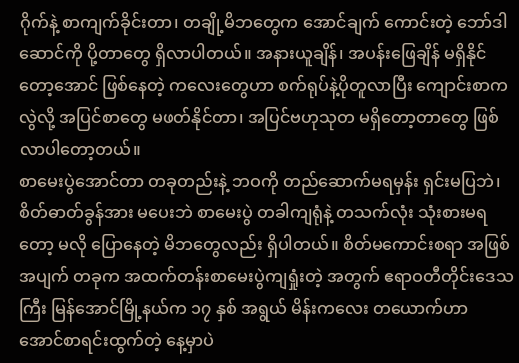ဂိုက်နဲ့ စာကျက်ခိုင်းတာ၊ တချို့မိဘတွေက အောင်ချက် ကောင်းတဲ့ ဘော်ဒါဆောင်ကို ပို့တာတွေ ရှိလာပါတယ်။ အနားယူချိန်၊ အပန်းဖြေချိန် မရှိနိုင်တော့အောင် ဖြစ်နေတဲ့ ကလေးတွေဟာ စက်ရုပ်နဲ့ပိုတူလာပြီး ကျောင်းစာကလွဲလို့ အပြင်စာတွေ မဖတ်နိုင်တာ၊ အပြင်ဗဟုသုတ မရှိတော့တာတွေ ဖြစ်လာပါတော့တယ်။
စာမေးပွဲအောင်တာ တခုတည်းနဲ့ ဘဝကို တည်ဆောက်မရမှန်း ရှင်းမပြဘဲ၊ စိတ်ဓာတ်ခွန်အား မပေးဘဲ စာမေးပွဲ တခါကျရုံနဲ့ တသက်လုံး သုံးစားမရတော့ မလို ပြောနေတဲ့ မိဘတွေလည်း ရှိပါတယ်။ စိတ်မကောင်းစရာ အဖြစ်အပျက် တခုက အထက်တန်းစာမေးပွဲကျရှုံးတဲ့ အတွက် ဧရာဝတီတိုင်းဒေသကြီး မြန်အောင်မြို့နယ်က ၁၇ နှစ် အရွယ် မိန်းကလေး တယောက်ဟာ အောင်စာရင်းထွက်တဲ့ နေ့မှာပဲ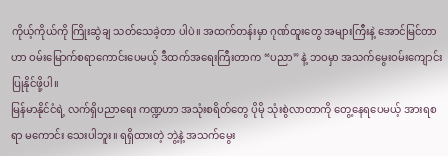ကိုယ့်ကိုယ်ကို ကြိုးဆွဲချ သတ်သေခဲ့တာ ပါပဲ။ အထက်တန်းမှာ ဂုဏ်ထူးတွေ အများကြီးနဲ့ အောင်မြင်တာဟာ ဝမ်းမြောက်စရာကောင်းပေမယ့် ဒီထက်အရေးကြီးတာက “ပညာ” နဲ့ ဘဝမှာ အသက်မွေးဝမ်းကျောင်း ပြုနိုင်ဖို့ပါ။
မြန်မာနိုင်ငံရဲ့ လက်ရှိပညာရေး ကဏ္ဍဟာ အသုံးစရိတ်တွေ ပိုမို သုံးစွဲလာတာကို တွေ့နေရပေမယ့် အားရစရာ မကောင်း သေးပါဘူး။ ရရှိထားတဲ့ ဘွဲ့နဲ့ အသက်မွေး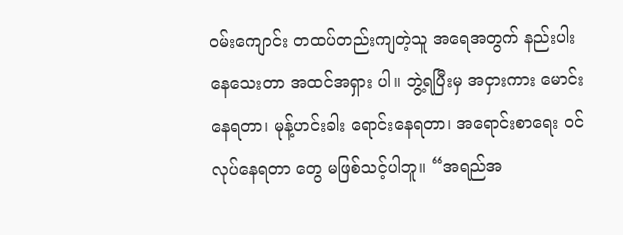ဝမ်းကျောင်း တထပ်တည်းကျတဲ့သူ အရေအတွက် နည်းပါးနေသေးတာ အထင်အရှား ပါ။ ဘွဲ့ရပြီးမှ အငှားကား မောင်းနေရတာ၊ မုန့်ဟင်းခါး ရောင်းနေရတာ၊ အရောင်းစာရေး ဝင်လုပ်နေရတာ တွေ မဖြစ်သင့်ပါဘူ။ “အရည်အ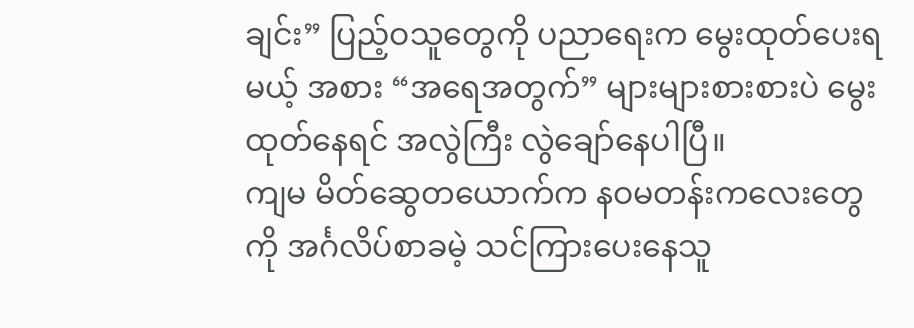ချင်း” ပြည့်ဝသူတွေကို ပညာရေးက မွေးထုတ်ပေးရမယ့် အစား “အရေအတွက်” များများစားစားပဲ မွေးထုတ်နေရင် အလွဲကြီး လွဲချော်နေပါပြီ။
ကျမ မိတ်ဆွေတယောက်က နဝမတန်းကလေးတွေကို အင်္ဂလိပ်စာခမဲ့ သင်ကြားပေးနေသူ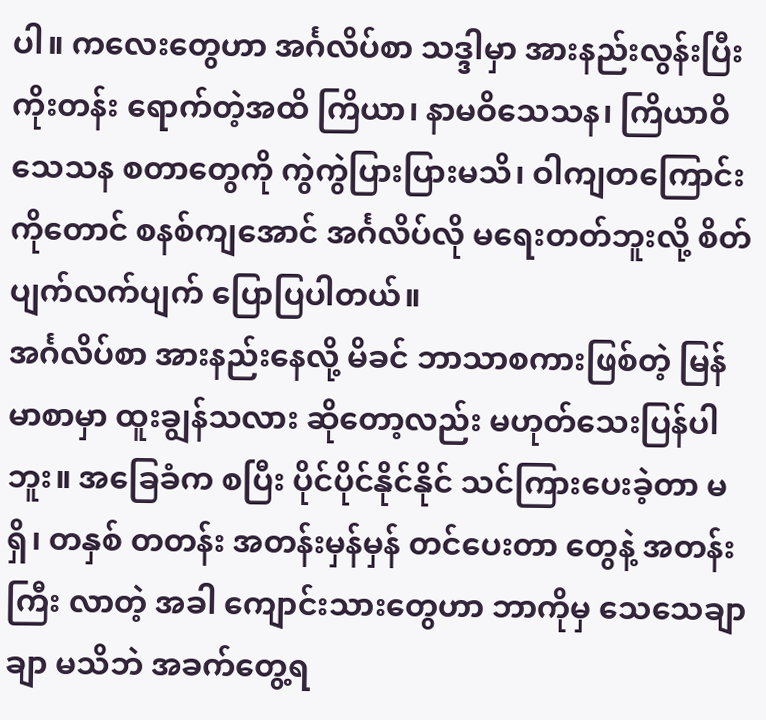ပါ။ ကလေးတွေဟာ အင်္ဂလိပ်စာ သဒ္ဒါမှာ အားနည်းလွန်းပြီး ကိုးတန်း ရောက်တဲ့အထိ ကြိယာ၊ နာမဝိသေသန၊ ကြိယာဝိသေသန စတာတွေကို ကွဲကွဲပြားပြားမသိ၊ ဝါကျတကြောင်းကိုတောင် စနစ်ကျအောင် အင်္ဂလိပ်လို မရေးတတ်ဘူးလို့ စိတ်ပျက်လက်ပျက် ပြောပြပါတယ်။
အင်္ဂလိပ်စာ အားနည်းနေလို့ မိခင် ဘာသာစကားဖြစ်တဲ့ မြန်မာစာမှာ ထူးချွန်သလား ဆိုတော့လည်း မဟုတ်သေးပြန်ပါဘူး။ အခြေခံက စပြီး ပိုင်ပိုင်နိုင်နိုင် သင်ကြားပေးခဲ့တာ မရှိ၊ တနှစ် တတန်း အတန်းမှန်မှန် တင်ပေးတာ တွေနဲ့ အတန်းကြီး လာတဲ့ အခါ ကျောင်းသားတွေဟာ ဘာကိုမှ သေသေချာချာ မသိဘဲ အခက်တွေ့ရ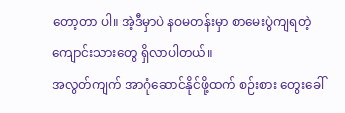တော့တာ ပါ။ အဲ့ဒီမှာပဲ နဝမတန်းမှာ စာမေးပွဲကျရတဲ့ ကျောင်းသားတွေ ရှိလာပါတယ်။
အလွတ်ကျက် အာဂုံဆောင်နိုင်ဖို့ထက် စဉ်းစား တွေးခေါ်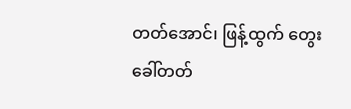တတ်အောင်၊ ဖြန့်ထွက် တွေးခေါ်တတ်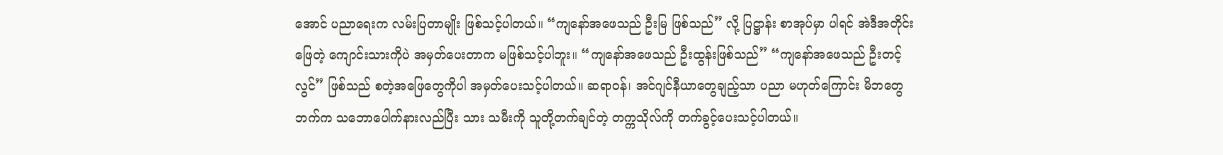အောင် ပညာရေးက လမ်းပြတာမျိုး ဖြစ်သင့်ပါတယ်။ “ကျနော်အဖေသည် ဦးမြ ဖြစ်သည်” လို့ ပြဋ္ဌာန်း စာအုပ်မှာ ပါရင် အဲဒီအတိုင်းဖြေတဲ့ ကျောင်းသားကိုပဲ အမှတ်ပေးတာက မဖြစ်သင့်ပါဘူး။ “ကျနော်အဖေသည် ဦးထွန်းဖြစ်သည်” “ကျနော်အဖေသည် ဦးတင့်လွင်” ဖြစ်သည် စတဲ့အဖြေတွေကိုပါ အမှတ်ပေးသင့်ပါတယ်။ ဆရာဝန်၊ အင်ဂျင်နီယာတွေချည့်သာ ပညာ မဟုတ်ကြောင်း မိဘတွေဘက်က သဘောပေါက်နားလည်ပြီး သား သမီးကို သူတို့တက်ချင်တဲ့ တက္ကသိုလ်ကို တက်ခွင့်ပေးသင့်ပါတယ်။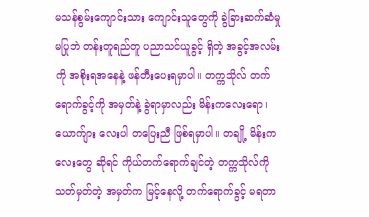မသန်စွမ်းကျောင်းသား ကျောင်းသူတွေကို ခွဲခြားဆက်ဆံမှု မပြုဘဲ တန်းတူရည်တူ ပညာသင်ယူခွင့် ရှိတဲ့ အခွင့်အလမ်းကို အစိုးရအနေနဲ့ ဖန်တီးပေးရမှာပါ။ တက္ကသိုလ် တက်ရောက်ခွင့်ကို အမှတ်နဲ့ ခွဲရာမှာလည်း မိန်းကလေးရော၊ ယောက်ျား လေးပါ တပြေးညီ ဖြစ်ရမှာပါ။ တချို့ မိန်းကလေးတွေ ဆိုရင် ကိုယ်တက်ရောက်ချင်တဲ့ တက္ကသိုလ်ကို သတ်မှတ်တဲ့ အမှတ်က မြင့်နေလို့ တက်ရောက်ခွင့် မရတာ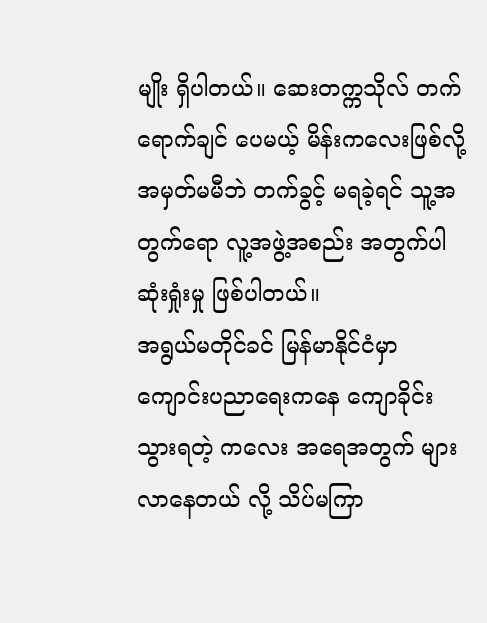မျိုး ရှိပါတယ်။ ဆေးတက္ကသိုလ် တက်ရောက်ချင် ပေမယ့် မိန်းကလေးဖြစ်လို့ အမှတ်မမီဘဲ တက်ခွင့် မရခဲ့ရင် သူ့အတွက်ရော လူ့အဖွဲ့အစည်း အတွက်ပါ ဆုံးရှုံးမှု ဖြစ်ပါတယ်။
အရွယ်မတိုင်ခင် မြန်မာနိုင်ငံမှာ ကျောင်းပညာရေးကနေ ကျောခိုင်းသွားရတဲ့ ကလေး အရေအတွက် များလာနေတယ် လို့ သိပ်မကြာ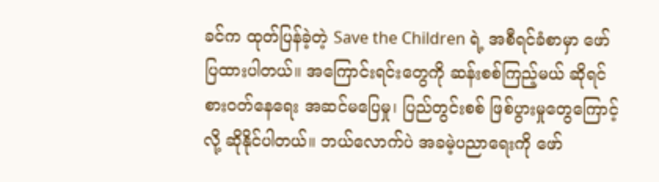ခင်က ထုတ်ပြန်ခဲ့တဲ့ Save the Children ရဲ့ အစီရင်ခံစာမှာ ဖော်ပြထားပါတယ်။ အကြောင်းရင်းတွေကို ဆန်းစစ်ကြည့်မယ် ဆိုရင် စားဝတ်နေရေး အဆင်မပြေမှု၊ ပြည်တွင်းစစ် ဖြစ်ပွားမှုတွေကြောင့် လို့ ဆိုနိုင်ပါတယ်။ ဘယ်လောက်ပဲ အခမဲ့ပညာရေးကို ဖော်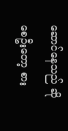ဆောင်နေသည် ဆိုစေဦးတော့ စား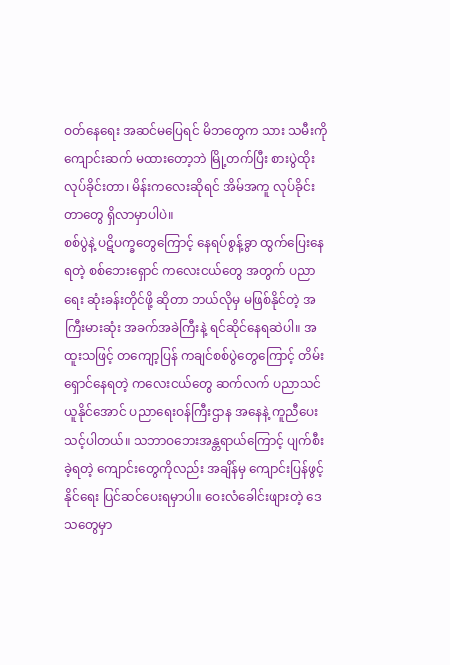ဝတ်နေရေး အဆင်မပြေရင် မိဘတွေက သား သမီးကို ကျောင်းဆက် မထားတော့ဘဲ မြို့တက်ပြီး စားပွဲထိုးလုပ်ခိုင်းတာ၊ မိန်းကလေးဆိုရင် အိမ်အကူ လုပ်ခိုင်းတာတွေ ရှိလာမှာပါပဲ။
စစ်ပွဲနဲ့ ပဋိပက္ခတွေကြောင့် နေရပ်စွန့်ခွာ ထွက်ပြေးနေရတဲ့ စစ်ဘေးရှောင် ကလေးငယ်တွေ အတွက် ပညာရေး ဆုံးခန်းတိုင်ဖို့ ဆိုတာ ဘယ်လိုမှ မဖြစ်နိုင်တဲ့ အကြီးမားဆုံး အခက်အခဲကြီးနဲ့ ရင်ဆိုင်နေရဆဲပါ။ အထူးသဖြင့် တကျော့ပြန် ကချင်စစ်ပွဲတွေကြောင့် တိမ်းရှောင်နေရတဲ့ ကလေးငယ်တွေ ဆက်လက် ပညာသင်ယူနိုင်အောင် ပညာရေးဝန်ကြီးဌာန အနေနဲ့ ကူညီပေးသင့်ပါတယ်။ သဘာဝဘေးအန္တရာယ်ကြောင့် ပျက်စီးခဲ့ရတဲ့ ကျောင်းတွေကိုလည်း အချိန်မှ ကျောင်းပြန်ဖွင့်နိုင်ရေး ပြင်ဆင်ပေးရမှာပါ။ ဝေးလံခေါင်းဖျားတဲ့ ဒေသတွေမှာ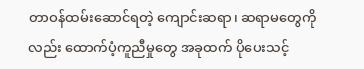တာဝန်ထမ်းဆောင်ရတဲ့ ကျောင်းဆရာ၊ ဆရာမတွေကိုလည်း ထောက်ပံ့ကူညီမှုတွေ အခုထက် ပိုပေးသင့်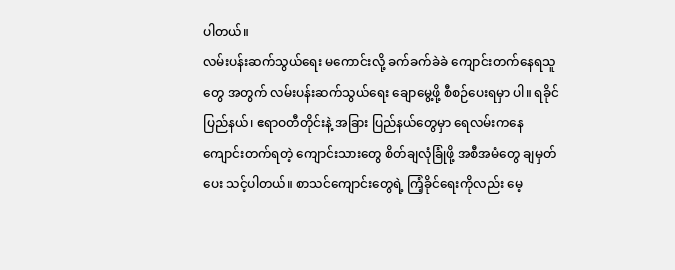ပါတယ်။
လမ်းပန်းဆက်သွယ်ရေး မကောင်းလို့ ခက်ခက်ခဲခဲ ကျောင်းတက်နေရသူတွေ အတွက် လမ်းပန်းဆက်သွယ်ရေး ချောမွေ့ဖို့ စီစဉ်ပေးရမှာ ပါ။ ရခိုင်ပြည်နယ်၊ ဧရာဝတီတိုင်းနဲ့ အခြား ပြည်နယ်တွေမှာ ရေလမ်းကနေ ကျောင်းတက်ရတဲ့ ကျောင်းသားတွေ စိတ်ချလုံခြုံဖို့ အစီအမံတွေ ချမှတ်ပေး သင့်ပါတယ်။ စာသင်ကျောင်းတွေရဲ့ ကြံ့ခိုင်ရေးကိုလည်း မေ့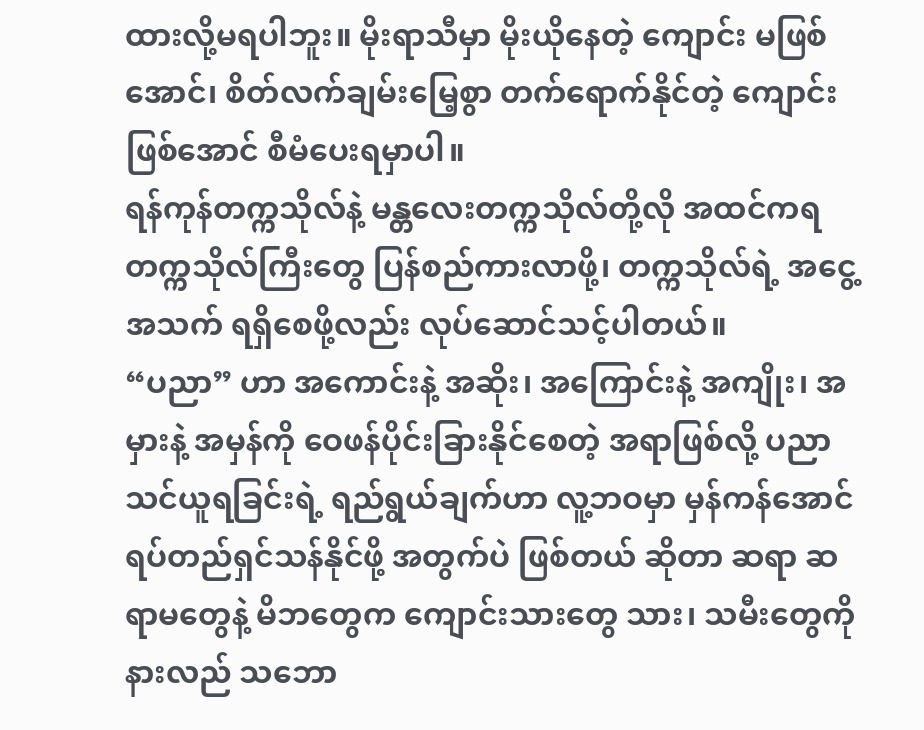ထားလို့မရပါဘူး။ မိုးရာသီမှာ မိုးယိုနေတဲ့ ကျောင်း မဖြစ်အောင်၊ စိတ်လက်ချမ်းမြေ့စွာ တက်ရောက်နိုင်တဲ့ ကျောင်းဖြစ်အောင် စီမံပေးရမှာပါ။
ရန်ကုန်တက္ကသိုလ်နဲ့ မန္တလေးတက္ကသိုလ်တို့လို အထင်ကရတက္ကသိုလ်ကြီးတွေ ပြန်စည်ကားလာဖို့၊ တက္ကသိုလ်ရဲ့ အငွေ့အသက် ရရှိစေဖို့လည်း လုပ်ဆောင်သင့်ပါတယ်။
“ပညာ” ဟာ အကောင်းနဲ့ အဆိုး၊ အကြောင်းနဲ့ အကျိုး၊ အမှားနဲ့ အမှန်ကို ဝေဖန်ပိုင်းခြားနိုင်စေတဲ့ အရာဖြစ်လို့ ပညာ သင်ယူရခြင်းရဲ့ ရည်ရွယ်ချက်ဟာ လူ့ဘဝမှာ မှန်ကန်အောင် ရပ်တည်ရှင်သန်နိုင်ဖို့ အတွက်ပဲ ဖြစ်တယ် ဆိုတာ ဆရာ ဆရာမတွေနဲ့ မိဘတွေက ကျောင်းသားတွေ သား၊ သမီးတွေကို နားလည် သဘော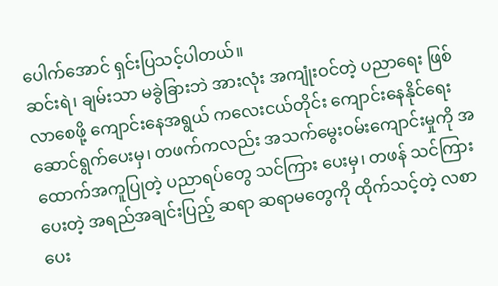ပေါက်အောင် ရှင်းပြသင့်ပါတယ်။
ဆင်းရဲ၊ ချမ်းသာ မခွဲခြားဘဲ အားလုံး အကျုံးဝင်တဲ့ ပညာရေး ဖြစ်လာစေဖို့ ကျောင်းနေအရွယ် ကလေးငယ်တိုင်း ကျောင်းနေနိုင်ရေး ဆောင်ရွက်ပေးမှ၊ တဖက်ကလည်း အသက်မွေးဝမ်းကျောင်းမှုကို အထောက်အကူပြုတဲ့ ပညာရပ်တွေ သင်ကြား ပေးမှ၊ တဖန် သင်ကြားပေးတဲ့ အရည်အချင်းပြည့် ဆရာ ဆရာမတွေကို ထိုက်သင့်တဲ့ လစာပေး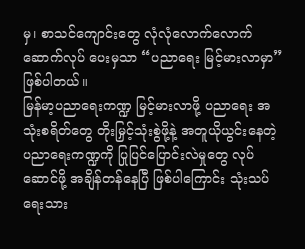မှ၊ စာသင်ကျောင်းတွေ လုံလုံလောက်လောက် ဆောက်လုပ် ပေးမှသာ “ပညာရေး မြင့်မားလာမှာ” ဖြစ်ပါတယ်။
မြန်မာ့ပညာရေးကဏ္ဍ မြင့်မားလာဖို့ ပညာရေး အသုံးစရိတ်တွေ တိုးမြှင့်သုံးစွဲဖို့နဲ့ အတူယိုယွင်းနေတဲ့ ပညာရေးကဏ္ဍကို ပြုပြင်ပြောင်းလဲမှုတွေ လုပ်ဆောင်ဖို့ အချိန်တန်နေပြီ ဖြစ်ပါကြောင်း သုံးသပ်ရေးသား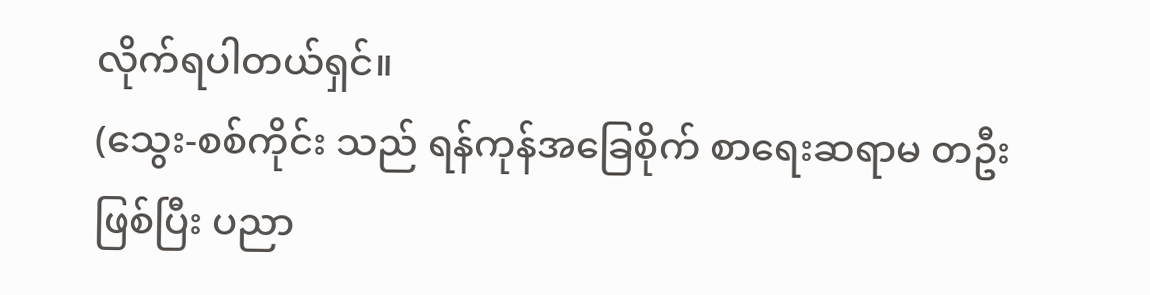လိုက်ရပါတယ်ရှင်။
(သွေး-စစ်ကိုင်း သည် ရန်ကုန်အခြေစိုက် စာရေးဆရာမ တဦး ဖြစ်ပြီး ပညာ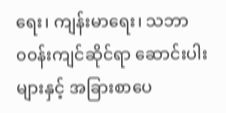ရေး၊ ကျန်းမာရေး၊ သဘာ၀၀န်းကျင်ဆိုင်ရာ ဆောင်းပါးများနှင့် အခြားစာပေ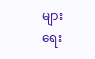များ ရေး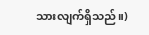သားလျက်ရှိသည်။)